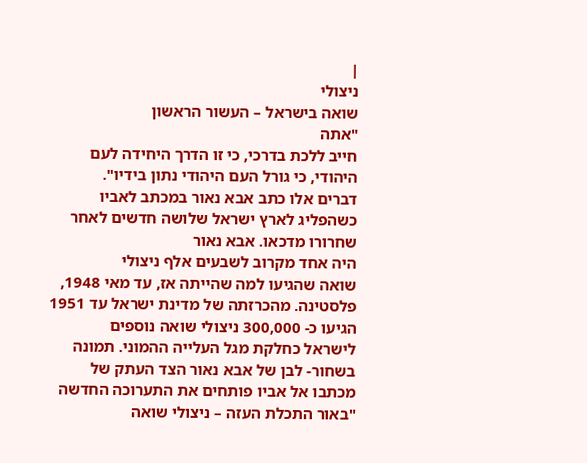|
ניצולי
שואה בישראל – העשור הראשון
"אתה
חייב ללכת בדרכי, כי זו הדרך היחידה לעם
היהודי, כי גורל העם היהודי נתון בידיו".
דברים אלו כתב אבא נאור במכתב לאביו
כשהפליג לארץ ישראל שלושה חדשים לאחר
שחרורו מדכאו. אבא נאור
היה אחד מקרוב לשבעים אלף ניצולי
שואה שהגיעו למה שהייתה אז, עד מאי 1948,
פלסטינה. מהכרזתה של מדינת ישראל עד 1951
הגיעו כ- 300,000 ניצולי שואה נוספים
לישראל כחלקת מגל העלייה ההמוני. תמונה
בשחור- לבן של אבא נאור הצד העתק של
מכתבו אל אביו פותחים את התערוכה החדשה
"באור התכלת העזה – ניצולי שואה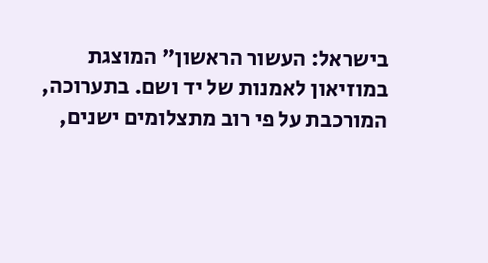בישראל: העשור הראשון" המוצגת
במוזיאון לאמנות של יד ושם. בתערוכה,
המורכבת על פי רוב מתצלומים ישנים,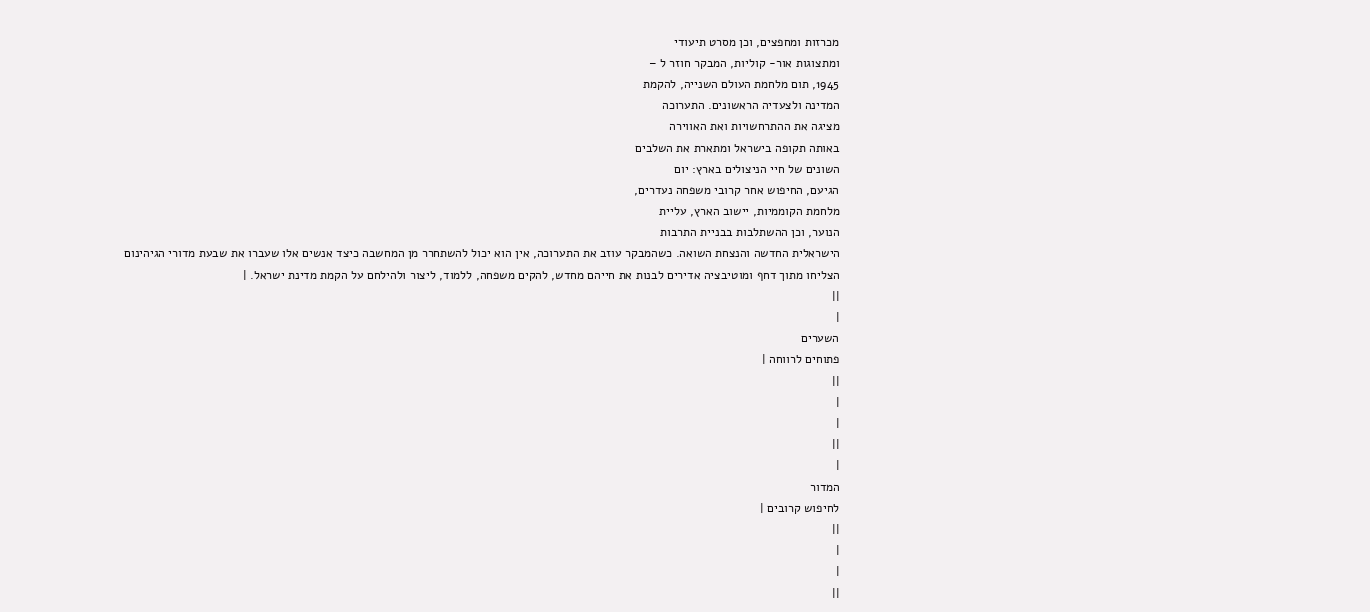מכרזות ומחפצים, וכן מסרט תיעודי
ומתצוגות אור- קוליות, המבקר חוזר ל –
1945, תום מלחמת העולם השנייה, להקמת
המדינה ולצעדיה הראשונים. התערוכה
מציגה את ההתרחשויות ואת האווירה
באותה תקופה בישראל ומתארת את השלבים
השונים של חיי הניצולים בארץ: יום
הגיעם, החיפוש אחר קרובי משפחה נעדרים,
מלחמת הקוממיות, יישוב הארץ, עליית
הנוער, וכן ההשתלבות בבניית התרבות
הישראלית החדשה והנצחת השואה. כשהמבקר עוזב את התערוכה, אין הוא יכול להשתחרר מן המחשבה כיצד אנשים אלו שעברו את שבעת מדורי הגיהינום הצליחו מתוך דחף ומוטיבציה אדירים לבנות את חייהם מחדש, להקים משפחה, ללמוד, ליצור ולהילחם על הקמת מדינת ישראל. |
||
|
השערים
פתוחים לרווחה |
||
|
|
||
|
המדור
לחיפוש קרובים |
||
|
|
||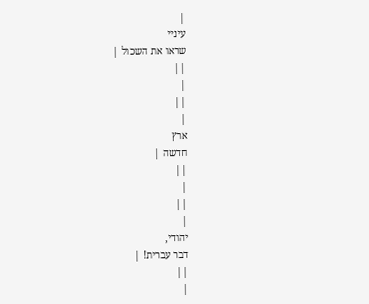|
עיניי
שראו את השכול |
||
|
||
|
ארץ
חדשה |
||
|
||
|
יהודי,
דבר עברית! |
||
|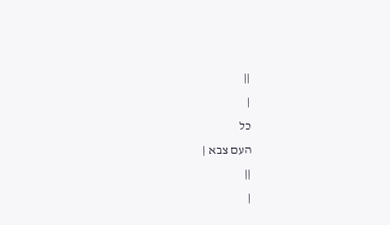||
|
כל
העם צבא |
||
|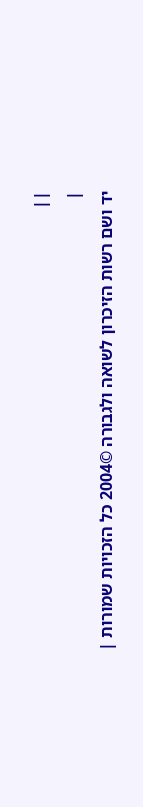||
|
יד ושם רשות הזיכרון לשואה ולגבורה ©2004 כל הזכויות שמורות |